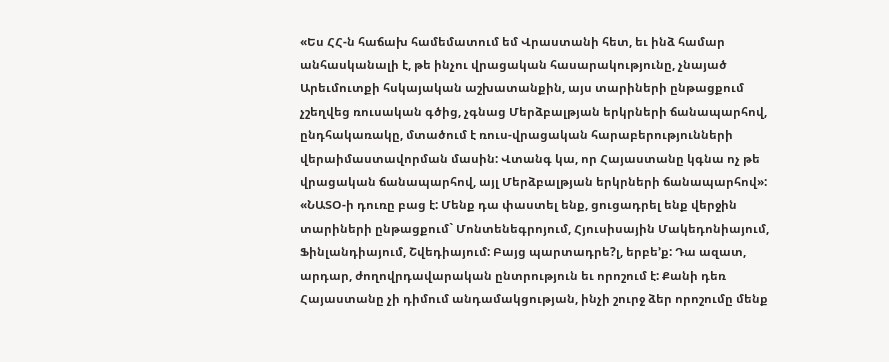«Ես ՀՀ-ն հաճախ համեմատում եմ Վրաստանի հետ, եւ ինձ համար անհասկանալի է, թե ինչու վրացական հասարակությունը, չնայած Արեւմուտքի հսկայական աշխատանքին, այս տարիների ընթացքում չշեղվեց ռուսական գծից, չգնաց Մերձբալթյան երկրների ճանապարհով, ընդհակառակը, մտածում է ռուս-վրացական հարաբերությունների վերաիմաստավորման մասին: Վտանգ կա, որ Հայաստանը կգնա ոչ թե վրացական ճանապարհով, այլ Մերձբալթյան երկրների ճանապարհով»:
«ՆԱՏՕ-ի դուռը բաց է: Մենք դա փաստել ենք, ցուցադրել ենք վերջին տարիների ընթացքում` Մոնտենեգրոյում, Հյուսիսային Մակեդոնիայում, Ֆինլանդիայում, Շվեդիայում: Բայց պարտադրե?լ, երբե’ք: Դա ազատ, արդար, ժողովրդավարական ընտրություն եւ որոշում է: Քանի դեռ Հայաստանը չի դիմում անդամակցության, ինչի շուրջ ձեր որոշումը մենք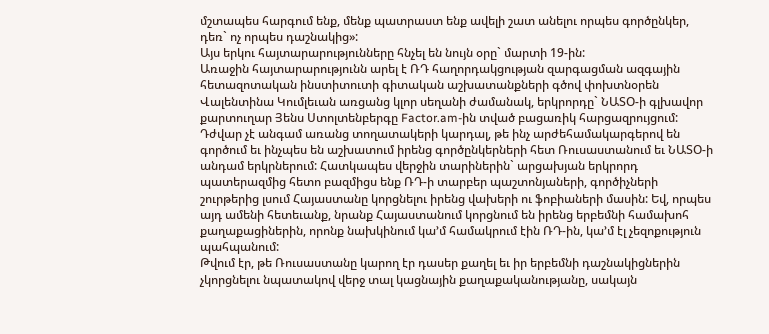մշտապես հարգում ենք, մենք պատրաստ ենք ավելի շատ անելու որպես գործընկեր, դեռ` ոչ որպես դաշնակից»:
Այս երկու հայտարարությունները հնչել են նույն օրը` մարտի 19-ին:
Առաջին հայտարարությունն արել է ՌԴ հաղորդակցության զարգացման ազգային հետազոտական ինստիտուտի գիտական աշխատանքների գծով փոխտնօրեն Վալենտինա Կումլեւան առցանց կլոր սեղանի ժամանակ, երկրորդը` ՆԱՏՕ-ի գլխավոր քարտուղար Յենս Ստոլտենբերգը Factor.am-ին տված բացառիկ հարցազրույցում:
Դժվար չէ անգամ առանց տողատակերի կարդալ, թե ինչ արժեհամակարգերով են գործում եւ ինչպես են աշխատում իրենց գործընկերների հետ Ռուսաստանում եւ ՆԱՏՕ-ի անդամ երկրներում: Հատկապես վերջին տարիներին` արցախյան երկրորդ պատերազմից հետո բազմիցս ենք ՌԴ-ի տարբեր պաշտոնյաների, գործիչների շուրթերից լսում Հայաստանը կորցնելու իրենց վախերի ու ֆոբիաների մասին: Եվ, որպես այդ ամենի հետեւանք, նրանք Հայաստանում կորցնում են իրենց երբեմնի համախոհ քաղաքացիներին, որոնք նախկինում կա’մ համակրում էին ՌԴ-ին, կա’մ էլ չեզոքություն պահպանում:
Թվում էր, թե Ռուսաստանը կարող էր դասեր քաղել եւ իր երբեմնի դաշնակիցներին չկորցնելու նպատակով վերջ տալ կացնային քաղաքականությանը, սակայն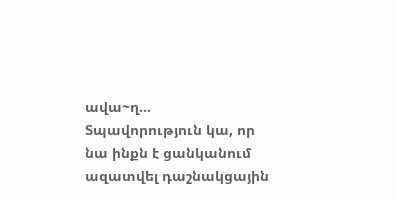ավա~ղ…
Տպավորություն կա, որ նա ինքն է ցանկանում ազատվել դաշնակցային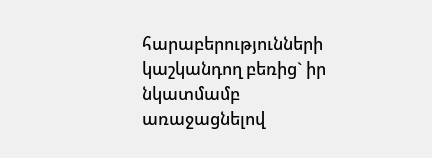հարաբերությունների կաշկանդող բեռից` իր նկատմամբ առաջացնելով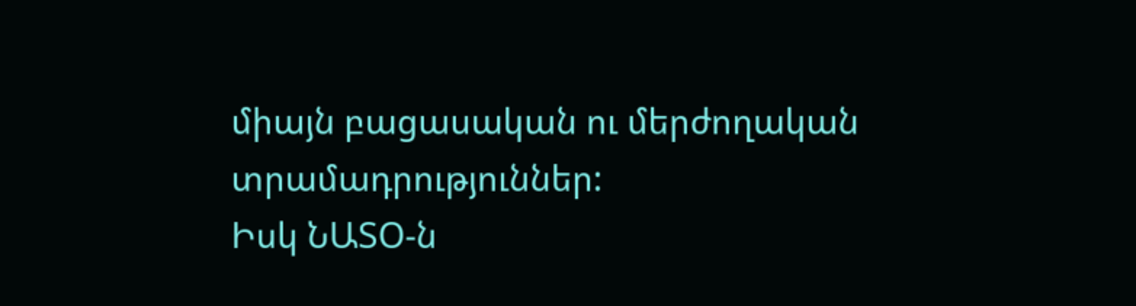միայն բացասական ու մերժողական տրամադրություններ:
Իսկ ՆԱՏՕ-ն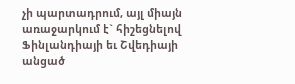չի պարտադրում, այլ միայն առաջարկում է` հիշեցնելով Ֆինլանդիայի եւ Շվեդիայի անցած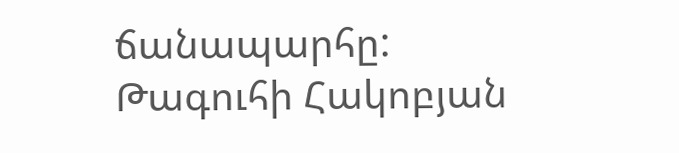ճանապարհը:
Թագուհի Հակոբյան